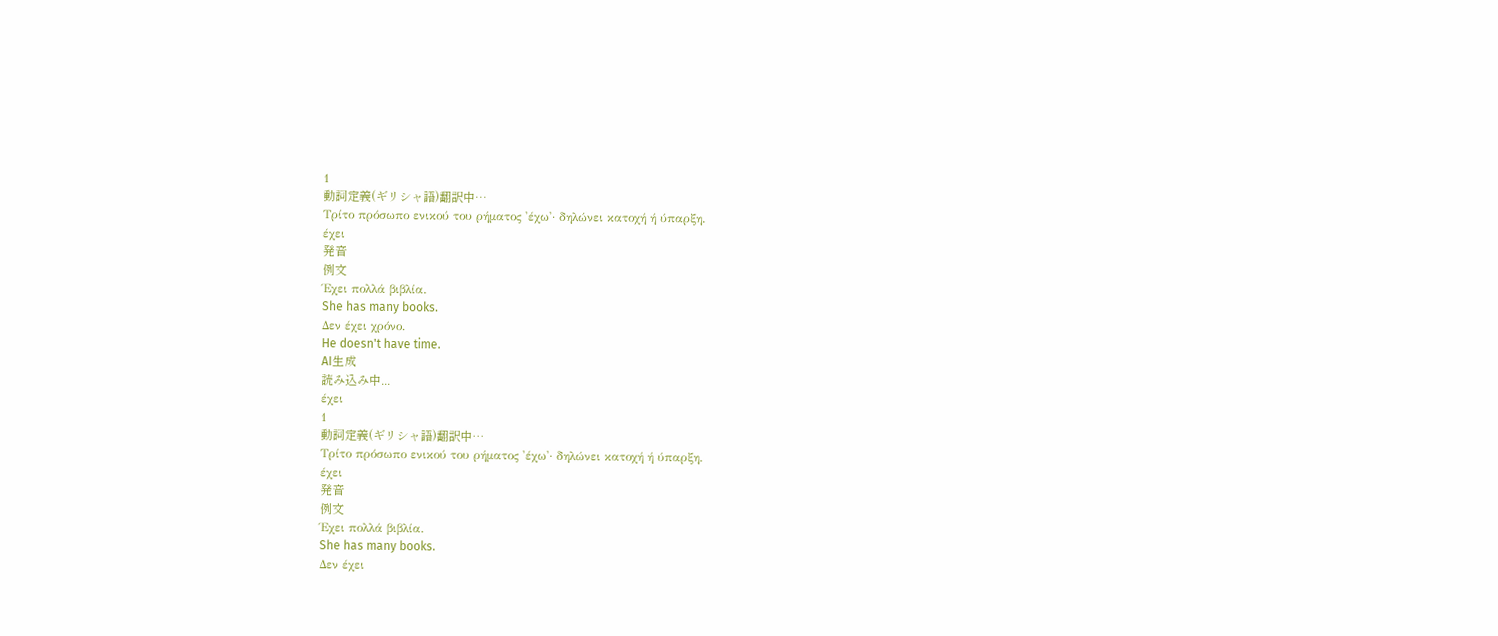1
動詞定義(ギリシャ語)翻訳中…
Τρίτο πρόσωπο ενικού του ρήματος 'έχω'· δηλώνει κατοχή ή ύπαρξη.
έχει
発音
例文
Έχει πολλά βιβλία.
She has many books.
Δεν έχει χρόνο.
He doesn't have time.
AI生成
読み込み中...
έχει
1
動詞定義(ギリシャ語)翻訳中…
Τρίτο πρόσωπο ενικού του ρήματος 'έχω'· δηλώνει κατοχή ή ύπαρξη.
έχει
発音
例文
Έχει πολλά βιβλία.
She has many books.
Δεν έχει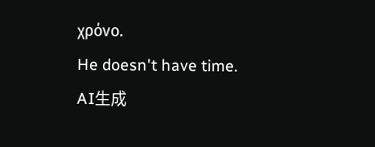χρόνο.
He doesn't have time.
AI生成